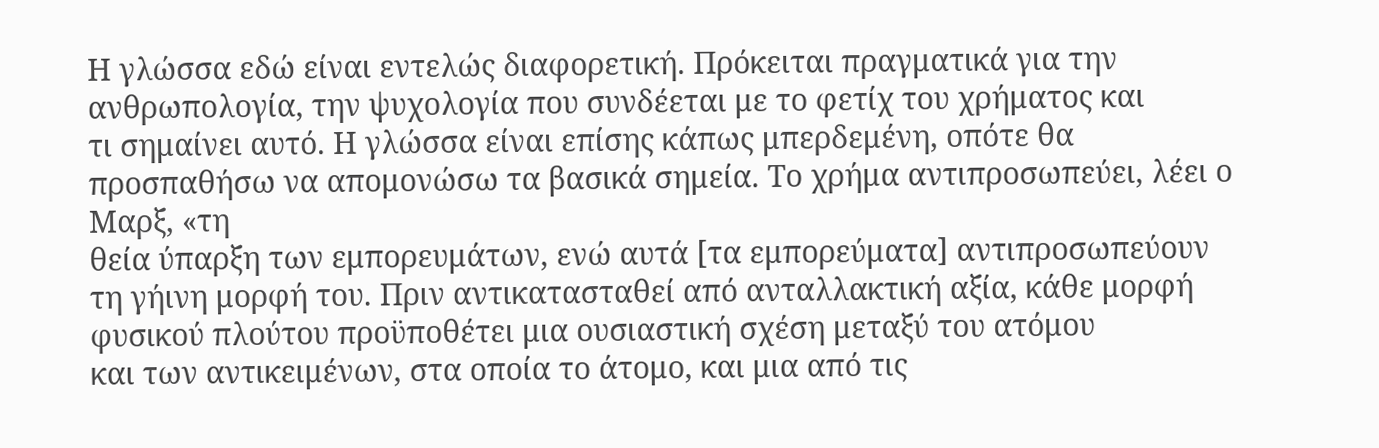Η γλώσσα εδώ είναι εντελώς διαφορετική. Πρόκειται πραγματικά για την
ανθρωπολογία, την ψυχολογία που συνδέεται με το φετίχ του χρήματος και
τι σημαίνει αυτό. Η γλώσσα είναι επίσης κάπως μπερδεμένη, οπότε θα
προσπαθήσω να απομονώσω τα βασικά σημεία. Το χρήμα αντιπροσωπεύει, λέει ο Μαρξ, «τη
θεία ύπαρξη των εμπορευμάτων, ενώ αυτά [τα εμπορεύματα] αντιπροσωπεύουν
τη γήινη μορφή του. Πριν αντικατασταθεί από ανταλλακτική αξία, κάθε μορφή
φυσικού πλούτου προϋποθέτει μια ουσιαστική σχέση μεταξύ του ατόμου
και των αντικειμένων, στα οποία το άτομο, και μια από τις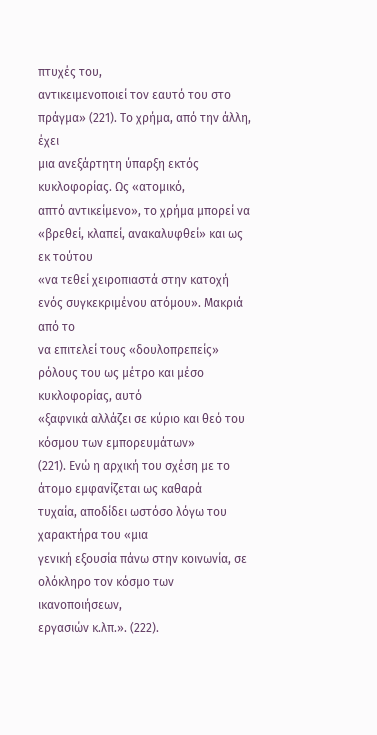πτυχές του,
αντικειμενοποιεί τον εαυτό του στο πράγμα» (221). Το χρήμα, από την άλλη, έχει
μια ανεξάρτητη ύπαρξη εκτός κυκλοφορίας. Ως «ατομικό,
απτό αντικείμενο», το χρήμα μπορεί να «βρεθεί, κλαπεί, ανακαλυφθεί» και ως εκ τούτου
«να τεθεί χειροπιαστά στην κατοχή ενός συγκεκριμένου ατόμου». Μακριά από το
να επιτελεί τους «δουλοπρεπείς» ρόλους του ως μέτρο και μέσο κυκλοφορίας, αυτό
«ξαφνικά αλλάζει σε κύριο και θεό του κόσμου των εμπορευμάτων»
(221). Ενώ η αρχική του σχέση με το άτομο εμφανίζεται ως καθαρά
τυχαία, αποδίδει ωστόσο λόγω του χαρακτήρα του «μια
γενική εξουσία πάνω στην κοινωνία, σε ολόκληρο τον κόσμο των ικανοποιήσεων,
εργασιών κ.λπ.». (222).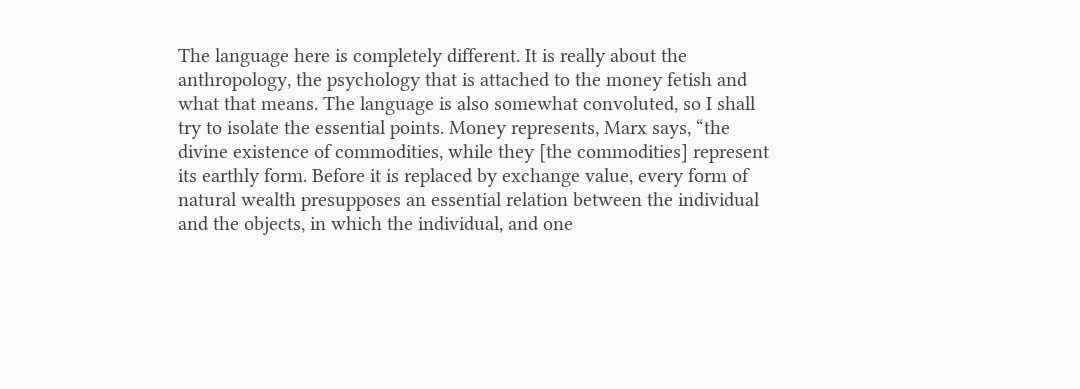The language here is completely different. It is really about the
anthropology, the psychology that is attached to the money fetish and
what that means. The language is also somewhat convoluted, so I shall
try to isolate the essential points. Money represents, Marx says, “the
divine existence of commodities, while they [the commodities] represent
its earthly form. Before it is replaced by exchange value, every form of
natural wealth presupposes an essential relation between the individual
and the objects, in which the individual, and one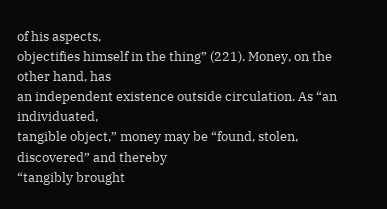of his aspects,
objectifies himself in the thing” (221). Money, on the other hand, has
an independent existence outside circulation. As “an individuated,
tangible object,” money may be “found, stolen, discovered” and thereby
“tangibly brought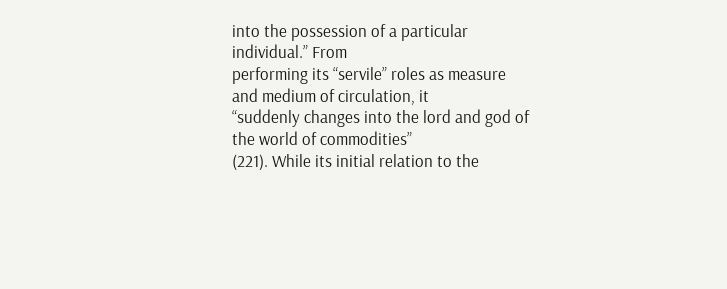into the possession of a particular individual.” From
performing its “servile” roles as measure and medium of circulation, it
“suddenly changes into the lord and god of the world of commodities”
(221). While its initial relation to the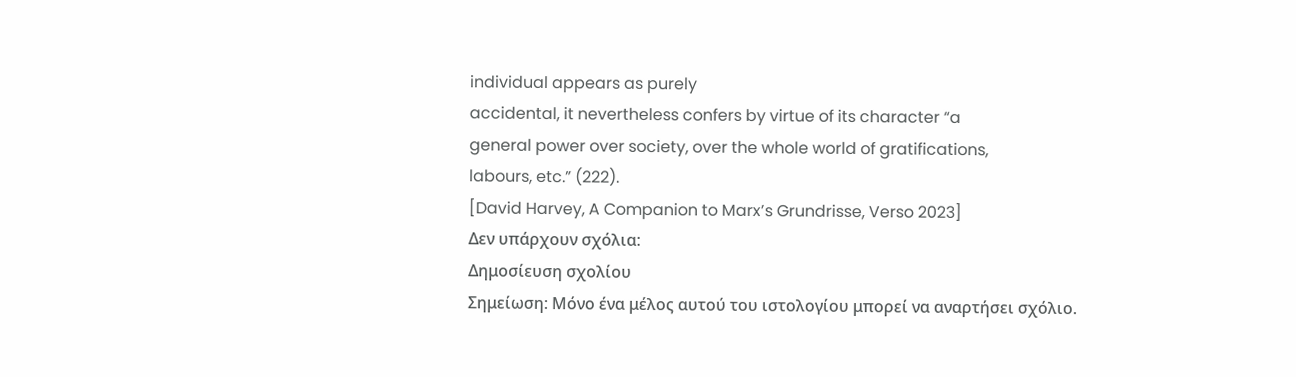individual appears as purely
accidental, it nevertheless confers by virtue of its character “a
general power over society, over the whole world of gratifications,
labours, etc.” (222).
[David Harvey, A Companion to Marx’s Grundrisse, Verso 2023]
Δεν υπάρχουν σχόλια:
Δημοσίευση σχολίου
Σημείωση: Μόνο ένα μέλος αυτού του ιστολογίου μπορεί να αναρτήσει σχόλιο.